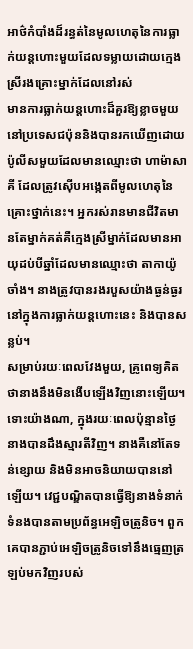អាថ៌កំបាំងដ៏រន្ធត់នៃមូលហេតុនៃការធ្លាក់យន្តហោះមួយដែលទម្លាយដោយក្មេងស្រីរងគ្រោះម្នាក់ដែលនៅរស់
មានការធ្លាក់យន្តហោះដ៏គួរឱ្យខ្លាចមួយនៅប្រទេសជប៉ុននិងបានរកឃើញដោយប៉ូលីសមួយដែលមានឈ្មោះថា ហាម៉ាសាគី ដែលត្រូវស៊ើបអង្កេតពីមូលហេតុនៃគ្រោះថ្នាក់នេះ។ អ្នករស់រានមានជីវិតមានតែម្នាក់គត់គឺក្មេងស្រីម្នាក់ដែលមានអាយុដប់បីឆ្នាំដែលមានឈ្មោះថា តាកាយ៉ូចាំង។ នាងត្រូវបានរងរបួសយ៉ាងធ្ងន់ធ្ងរនៅក្នុងការធ្លាក់យន្តហោះនេះ និងបានសន្លប់។
សម្រាប់រយៈពេលវែងមួយ, គ្រូពេទ្យគិតថានាងនឹងមិនងើបឡើងវិញនោះឡើយ។ ទោះយ៉ាងណា, ក្នុងរយៈពេលប៉ុន្មានថ្ងៃនាងបានដឹងស្មារតីវិញ។ នាងគឺនៅតែទន់ខ្សោយ និងមិនអាចនិយាយបាននៅឡើយ។ វេជ្ជបណ្ឌិតបានធ្វើឱ្យនាងទំនាក់ទំនងបានតាមប្រព័ន្ធអេឡិចត្រូនិច។ ពួកគេបានភ្ជាប់អេឡិចត្រូនិចទៅនឹងធ្មេញត្រឡប់មកវិញរបស់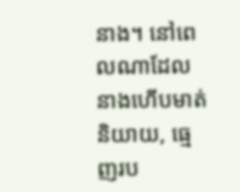នាង។ នៅពេលណាដែលនាងហើបមាត់និយាយ, ធ្មេញរប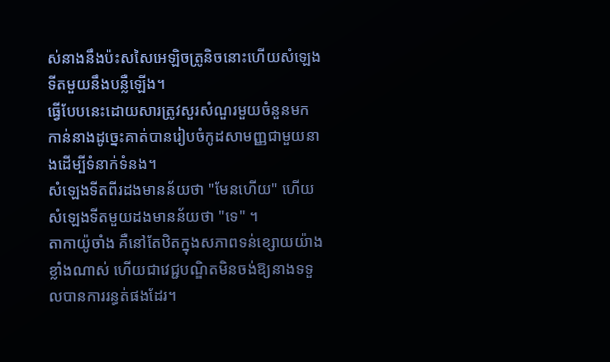ស់នាងនឹងប៉ះសសៃអេឡិចត្រូនិចនោះហើយសំឡេងទីតមួយនឹងបន្លឺឡើង។
ធ្វើបែបនេះដោយសារត្រូវសួរសំណួរមួយចំនួនមកកាន់នាងដូច្នេះគាត់បានរៀបចំកូដសាមញ្ញជាមួយនាងដើម្បីទំនាក់ទំនង។
សំឡេងទីតពីរដងមានន័យថា "មែនហើយ" ហើយសំឡេងទីតមួយដងមានន័យថា "ទេ" ។
តាកាយ៉ូចាំង គឺនៅតែឋិតក្នុងសភាពទន់ខ្សោយយ៉ាងខ្លាំងណាស់ ហើយជាវេជ្ជបណ្ឌិតមិនចង់ឱ្យនាងទទួលបានការរន្ធត់ផងដែរ។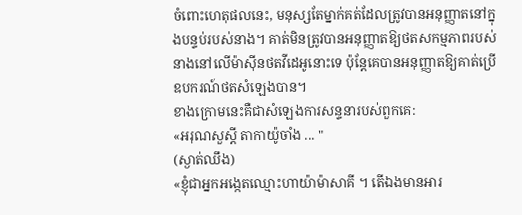ចំពោះហេតុផលនេះ, មនុស្សតែម្នាក់គត់ដែលត្រូវបានអនុញ្ញាតនៅក្នុងបន្ទប់របស់នាង។ គាត់មិនត្រូវបានអនុញ្ញាតឱ្យថតសកម្មភាពរបស់នាងនៅលើម៉ាស៊ីនថតវីដេអូនោះទេ ប៉ុន្តែគេបានអនុញ្ញាតឱ្យគាត់ប្រើឧបករណ៍ថតសំឡេងបាន។
ខាងក្រោមនេះគឺជាសំឡេងការសន្ទនារបស់ពួកគេ:
«អរុណសួស្តី តាកាយ៉ូចាំង ... "
(ស្ងាត់ឈឹង)
«ខ្ញុំជាអ្នកអង្កេតឈ្មោះហាយ៉ាម៉ាសាគី ។ តើឯងមានអារ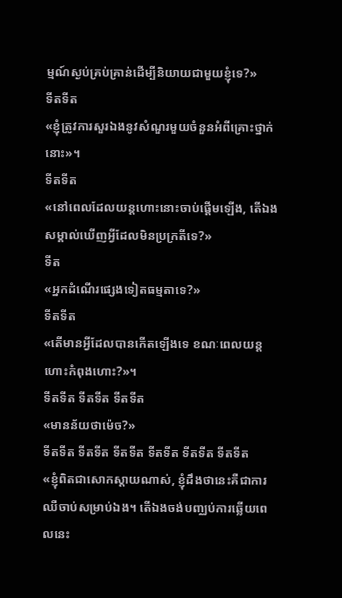ម្មណ៍ស្ងប់គ្រប់គ្រាន់ដើម្បីនិយាយជាមួយខ្ញុំទេ?»
ទីតទីត
«ខ្ញុំត្រូវការសួរឯងនូវសំណួរមួយចំនួនអំពីគ្រោះថ្នាក់នោះ»។
ទីតទីត
«នៅពេលដែលយន្ដហោះនោះចាប់ផ្ដើមឡើង, តើឯងសម្គាល់ឃើញអ្វីដែលមិនប្រក្រតីទេ?»
ទីត
«អ្នកដំណើរផ្សេងទៀតធម្មតាទេ?»
ទីតទីត
«តើមានអ្វីដែលបានកើតឡើងទេ ខណៈពេលយន្តហោះកំពុងហោះ?»។
ទីតទីត ទីតទីត ទីតទីត
«មានន័យថាម៉េច?»
ទីតទីត ទីតទីត ទីតទីត ទីតទីត ទីតទីត ទីតទីត
«ខ្ញុំពិតជាសោកស្តាយណាស់, ខ្ញុំដឹងថានេះគឺជាការឈឺចាប់សម្រាប់ឯង។ តើឯងចង់បញ្ឈប់ការឆ្លើយពេលនេះ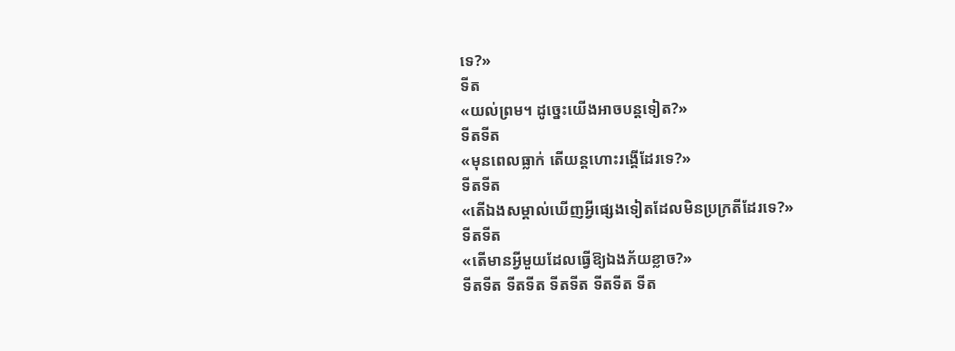ទេ?»
ទីត
«យល់ព្រម។ ដូច្នេះយើងអាចបន្តទៀត?»
ទីតទីត
«មុនពេលធ្លាក់ តើយន្តហោះរង្គើដែរទេ?»
ទីតទីត
«តើឯងសម្គាល់ឃើញអ្វីផ្សេងទៀតដែលមិនប្រក្រតីដែរទេ?»
ទីតទីត
«តើមានអ្វីមួយដែលធ្វើឱ្យឯងភ័យខ្លាច?»
ទីតទីត ទីតទីត ទីតទីត ទីតទីត ទីត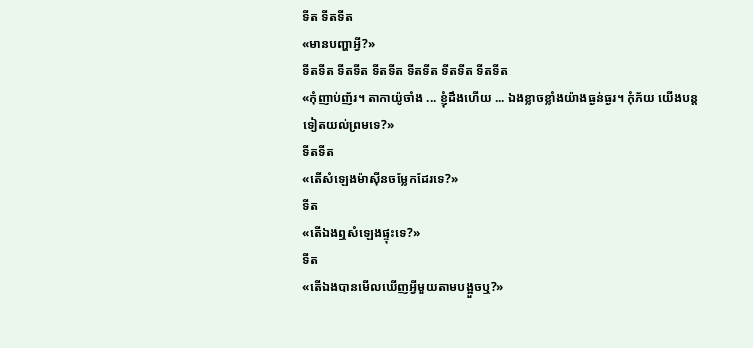ទីត ទីតទីត
«មានបញ្ហាអ្វី?»
ទីតទីត ទីតទីត ទីតទីត ទីតទីត ទីតទីត ទីតទីត
«កុំញាប់ញ័រ។ តាកាយ៉ូចាំង ... ខ្ញុំដឹងហើយ ... ឯងខ្លាចខ្លាំងយ៉ាងធ្ងន់ធ្ងរ។ កុំភ័យ យើងបន្តទៀតយល់ព្រមទេ?»
ទីតទីត
«តើសំឡេងម៉ាស៊ីនចម្លែកដែរទេ?»
ទីត
«តើឯងឮសំឡេងផ្ទុះទេ?»
ទីត
«តើឯងបានមើលឃើញអ្វីមួយតាមបង្អួចឬ?»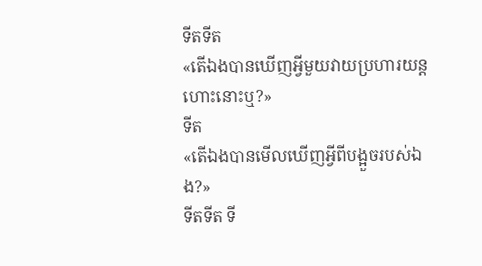ទីតទីត
«តើឯងបានឃើញអ្វីមួយវាយប្រហារយន្តហោះនោះឬ?»
ទីត
«តើឯងបានមើលឃើញអ្វីពីបង្អួចរបស់ឯង?»
ទីតទីត ទី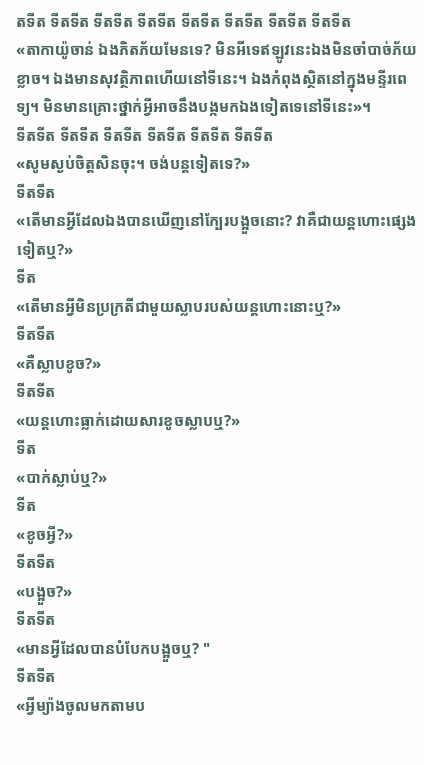តទីត ទីតទីត ទីតទីត ទីតទីត ទីតទីត ទីតទីត ទីតទីត ទីតទីត
«តាកាយ៉ូចាន់ ឯងភិតភ័យមែនទេ? មិនអីទេឥឡូវនេះឯងមិនចាំបាច់ភ័យខ្លាច។ ឯងមានសុវត្ថិភាពហើយនៅទីនេះ។ ឯងកំពុងស្ថិតនៅក្នុងមន្ទីរពេទ្យ។ មិនមានគ្រោះថ្នាក់អ្វីអាចនឹងបង្កមកឯងទៀតទេនៅទីនេះ»។
ទីតទីត ទីតទីត ទីតទីត ទីតទីត ទីតទីត ទីតទីត
«សូមស្ងប់ចិត្តសិនចុះ។ ចង់បន្តទៀតទេ?»
ទីតទីត
«តើមានអ្វីដែលឯងបានឃើញនៅក្បែរបង្អួចនោះ? វាគឺជាយន្តហោះផ្សេងទៀតឬ?»
ទីត
«តើមានអ្វីមិនប្រក្រតីជាមួយស្លាបរបស់យន្តហោះនោះឬ?»
ទីតទីត
«គឺស្លាបខូច?»
ទីតទីត
«យន្តហោះធ្លាក់ដោយសារខូចស្លាបឬ?»
ទីត
«បាក់ស្លាប់ឬ?»
ទីត
«ខូចអ្វី?»
ទីតទីត
«បង្អួច?»
ទីតទីត
«មានអ្វីដែលបានបំបែកបង្អួចឬ? "
ទីតទីត
«អ្វីម្យ៉ាងចូលមកតាមប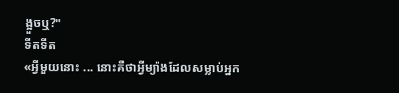ង្អួចឬ?"
ទីតទីត
«អ្វីមួយនោះ ... នោះគឺថាអ្វីម្យ៉ាងដែលសម្លាប់អ្នក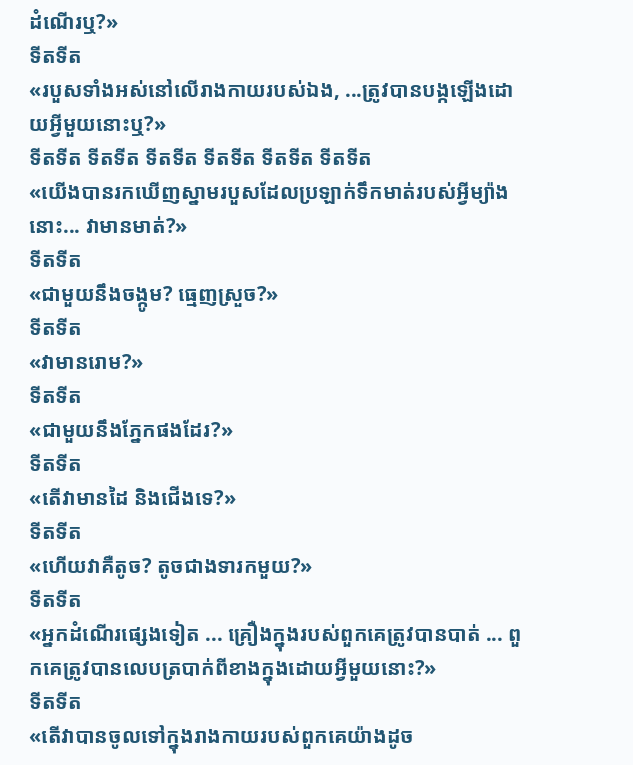ដំណើរឬ?»
ទីតទីត
«របួសទាំងអស់នៅលើរាងកាយរបស់ឯង, ...ត្រូវបានបង្កឡើងដោយអ្វីមួយនោះឬ?»
ទីតទីត ទីតទីត ទីតទីត ទីតទីត ទីតទីត ទីតទីត
«យើងបានរកឃើញស្នាមរបួសដែលប្រឡាក់ទឹកមាត់របស់អ្វីម្យ៉ាងនោះ... វាមានមាត់?»
ទីតទីត
«ជាមួយនឹងចង្កូម? ធ្មេញស្រួច?»
ទីតទីត
«វាមានរោម?»
ទីតទីត
«ជាមួយនឹងភ្នែកផងដែរ?»
ទីតទីត
«តើវាមានដៃ និងជើងទេ?»
ទីតទីត
«ហើយវាគឺតូច? តូចជាងទារកមួយ?»
ទីតទីត
«អ្នកដំណើរផ្សេងទៀត ... គ្រឿងក្នុងរបស់ពួកគេត្រូវបានបាត់ ... ពួកគេត្រូវបានលេបត្របាក់ពីខាងក្នុងដោយអ្វីមួយនោះ?»
ទីតទីត
«តើវាបានចូលទៅក្នុងរាងកាយរបស់ពួកគេយ៉ាងដូច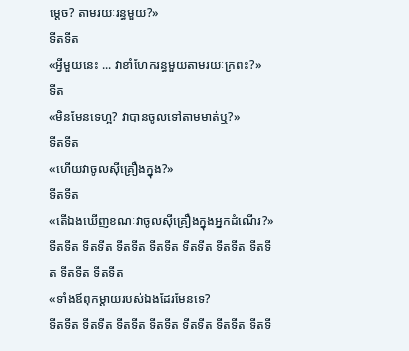ម្តេច? តាមរយៈរន្ធមួយ?»
ទីតទីត
«អ្វីមួយនេះ ... វាខាំហែករន្ធមួយតាមរយៈក្រពះ?»
ទីត
«មិនមែនទេហ្អ? វាបានចូលទៅតាមមាត់ឬ?»
ទីតទីត
«ហើយវាចូលស៊ីគ្រឿងក្នុង?»
ទីតទីត
«តើឯងឃើញខណៈវាចូលស៊ីគ្រឿងក្នុងអ្នកដំណើរ?»
ទីតទីត ទីតទីត ទីតទីត ទីតទីត ទីតទីត ទីតទីត ទីតទីត ទីតទីត ទីតទីត
«ទាំងឪពុកម្តាយរបស់ឯងដែរមែនទេ?
ទីតទីត ទីតទីត ទីតទីត ទីតទីត ទីតទីត ទីតទីត ទីតទី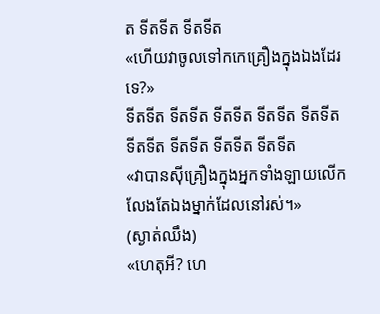ត ទីតទីត ទីតទីត
«ហើយវាចូលទៅកកេគ្រឿងក្នុងឯងដែរទេ?»
ទីតទីត ទីតទីត ទីតទីត ទីតទីត ទីតទីត ទីតទីត ទីតទីត ទីតទីត ទីតទីត
«វាបានស៊ីគ្រឿងក្នុងអ្នកទាំងឡាយលើកលែងតែឯងម្នាក់ដែលនៅរស់។»
(ស្ងាត់ឈឹង)
«ហេតុអី? ហេ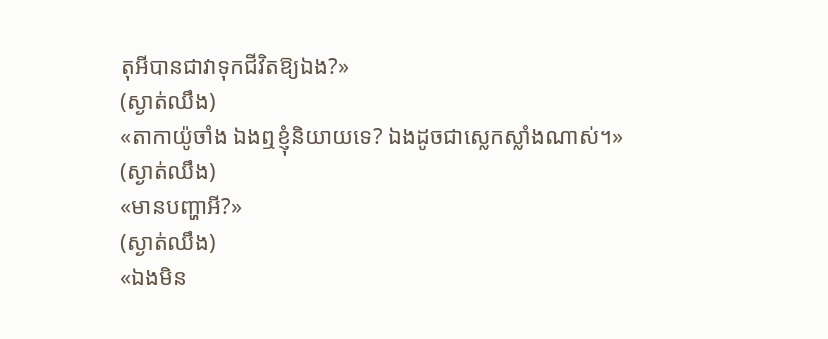តុអីបានជាវាទុកជីវិតឱ្យឯង?»
(ស្ងាត់ឈឹង)
«តាកាយ៉ូចាំង ឯងឮខ្ញុំនិយាយទេ? ឯងដូចជាស្លេកស្លាំងណាស់។»
(ស្ងាត់ឈឹង)
«មានបញ្ហាអី?»
(ស្ងាត់ឈឹង)
«ឯងមិន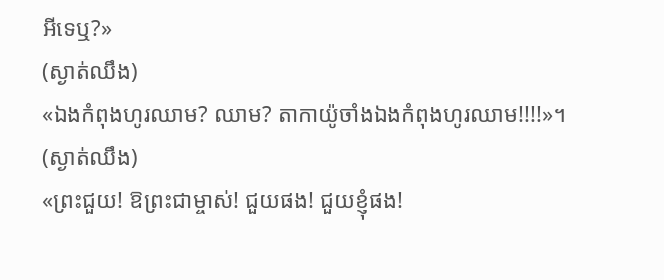អីទេឬ?»
(ស្ងាត់ឈឹង)
«ឯងកំពុងហូរឈាម? ឈាម? តាកាយ៉ូចាំងឯងកំពុងហូរឈាម!!!!»។
(ស្ងាត់ឈឹង)
«ព្រះជួយ! ឱព្រះជាម្ចាស់! ជួយផង! ជួយខ្ញុំផង!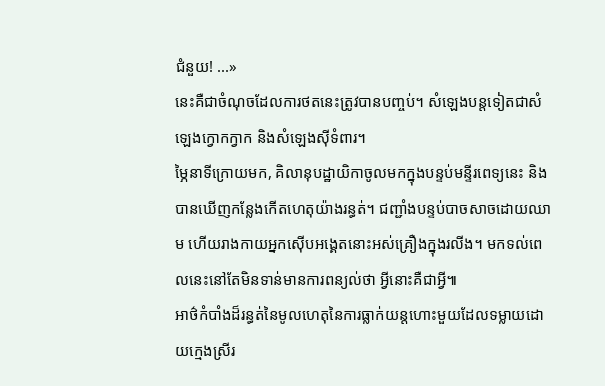ជំនួយ! ...»
នេះគឺជាចំណុចដែលការថតនេះត្រូវបានបញ្ចប់។ សំឡេងបន្តទៀតជាសំឡេងក្វោកក្វាក និងសំឡេងស៊ីទំពារ។
ម្ភៃនាទីក្រោយមក, គិលានុបដ្ឋាយិកាចូលមកក្នុងបន្ទប់មន្ទីរពេទ្យនេះ និងបានឃើញកន្លែងកើតហេតុយ៉ាងរន្ធត់។ ជញ្ជាំងបន្ទប់បាចសាចដោយឈាម ហើយរាងកាយអ្នកស៊ើបអង្គេតនោះអស់គ្រឿងក្នុងរលីង។ មកទល់ពេលនេះនៅតែមិនទាន់មានការពន្យល់ថា អ្វីនោះគឺជាអ្វី៕
អាថ៌កំបាំងដ៏រន្ធត់នៃមូលហេតុនៃការធ្លាក់យន្តហោះមួយដែលទម្លាយដោយក្មេងស្រីរ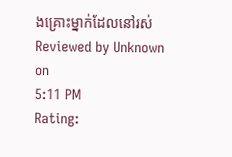ងគ្រោះម្នាក់ដែលនៅរស់
Reviewed by Unknown
on
5:11 PM
Rating: